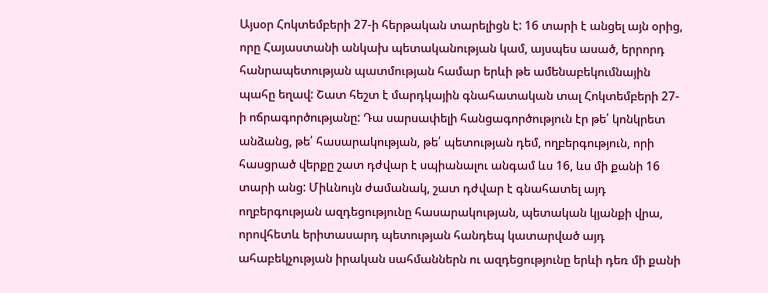Այսօր Հոկտեմբերի 27-ի հերթական տարելիցն է: 16 տարի է անցել այն օրից, որը Հայաստանի անկախ պետականության կամ, այսպես ասած, երրորդ հանրապետության պատմության համար երևի թե ամենաբեկումնային պահը եղավ: Շատ հեշտ է մարդկային գնահատական տալ Հոկտեմբերի 27-ի ոճրագործությանը: Դա սարսափելի հանցագործություն էր թե՛ կոնկրետ անձանց, թե՛ հասարակության, թե՛ պետության դեմ, ողբերգություն, որի հասցրած վերքը շատ դժվար է սպիանալու անգամ ևս 16, ևս մի քանի 16 տարի անց: Միևնույն ժամանակ, շատ դժվար է գնահատել այդ ողբերգության ազդեցությունը հասարակության, պետական կյանքի վրա, որովհետև երիտասարդ պետության հանդեպ կատարված այդ ահաբեկչության իրական սահմաններն ու ազդեցությունը երևի դեռ մի քանի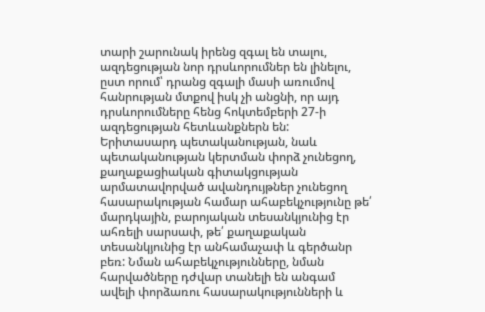տարի շարունակ իրենց զգալ են տալու, ազդեցության նոր դրսևորումներ են լինելու, ըստ որում՝ դրանց զգալի մասի առումով հանրության մտքով իսկ չի անցնի, որ այդ դրսևորումները հենց հոկտեմբերի 27-ի ազդեցության հետևանքներն են:
Երիտասարդ պետականության, նաև պետականության կերտման փորձ չունեցող, քաղաքացիական գիտակցության արմատավորված ավանդույթներ չունեցող հասարակության համար ահաբեկչությունը թե՛ մարդկային, բարոյական տեսանկյունից էր ահռելի սարսափ, թե՛ քաղաքական տեսանկյունից էր անհամաչափ և գերծանր բեռ: Նման ահաբեկչությունները, նման հարվածները դժվար տանելի են անգամ ավելի փորձառու հասարակությունների և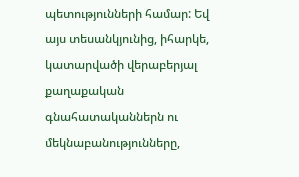պետությունների համար: Եվ այս տեսանկյունից, իհարկե, կատարվածի վերաբերյալ քաղաքական գնահատականներն ու մեկնաբանությունները,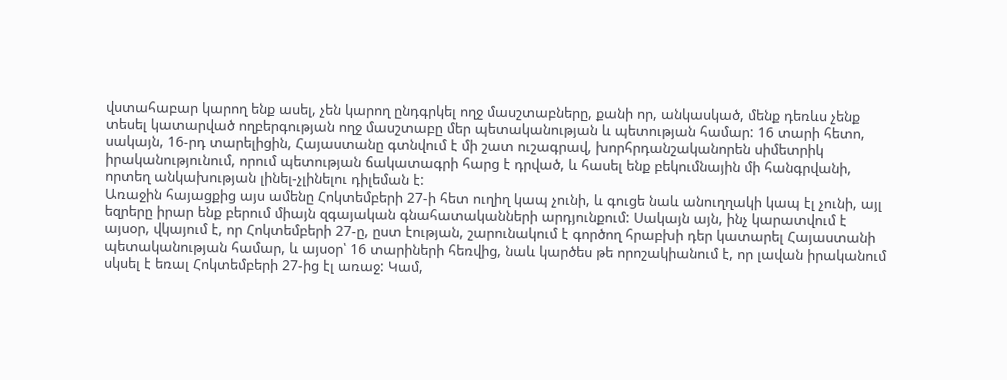վստահաբար կարող ենք ասել, չեն կարող ընդգրկել ողջ մասշտաբները, քանի որ, անկասկած, մենք դեռևս չենք տեսել կատարված ողբերգության ողջ մասշտաբը մեր պետականության և պետության համար: 16 տարի հետո, սակայն, 16-րդ տարելիցին, Հայաստանը գտնվում է մի շատ ուշագրավ, խորհրդանշականորեն սիմետրիկ իրականությունում, որում պետության ճակատագրի հարց է դրված, և հասել ենք բեկումնային մի հանգրվանի, որտեղ անկախության լինել-չլինելու դիլեման է:
Առաջին հայացքից այս ամենը Հոկտեմբերի 27-ի հետ ուղիղ կապ չունի, և գուցե նաև անուղղակի կապ էլ չունի, այլ եզրերը իրար ենք բերում միայն զգայական գնահատականների արդյունքում: Սակայն այն, ինչ կարատվում է այսօր, վկայում է, որ Հոկտեմբերի 27-ը, ըստ էության, շարունակում է գործող հրաբխի դեր կատարել Հայաստանի պետականության համար, և այսօր՝ 16 տարիների հեռվից, նաև կարծես թե որոշակիանում է, որ լավան իրականում սկսել է եռալ Հոկտեմբերի 27-ից էլ առաջ: Կամ,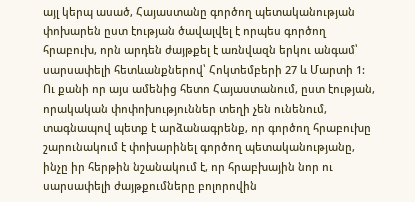այլ կերպ ասած, Հայաստանը գործող պետականության փոխարեն ըստ էության ծավալվել է որպես գործող հրաբուխ, որն արդեն ժայթքել է առնվազն երկու անգամ՝ սարսափելի հետևանքներով՝ Հոկտեմբերի 27 և Մարտի 1: Ու քանի որ այս ամենից հետո Հայաստանում, ըստ էության, որակական փոփոխություններ տեղի չեն ունենում, տագնապով պետք է արձանագրենք, որ գործող հրաբուխը շարունակում է փոխարինել գործող պետականությանը, ինչը իր հերթին նշանակում է, որ հրաբխային նոր ու սարսափելի ժայթքումները բոլորովին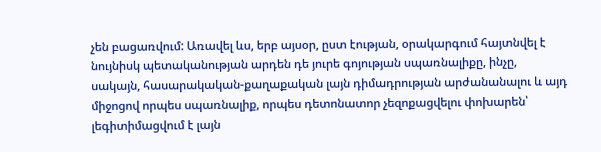չեն բացառվում: Առավել ևս, երբ այսօր, ըստ էության, օրակարգում հայտնվել է նույնիսկ պետականության արդեն դե յուրե գոյության սպառնալիքը, ինչը, սակայն, հասարակական-քաղաքական լայն դիմադրության արժանանալու և այդ միջոցով որպես սպառնալիք, որպես դետոնատոր չեզոքացվելու փոխարեն՝ լեգիտիմացվում է լայն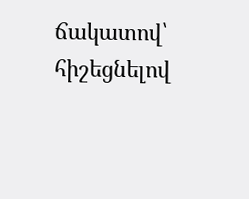ճակատով՝ հիշեցնելով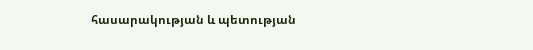հասարակության և պետության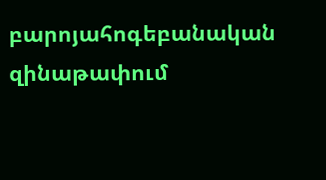բարոյահոգեբանական զինաթափում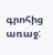գրոհից առաջ: